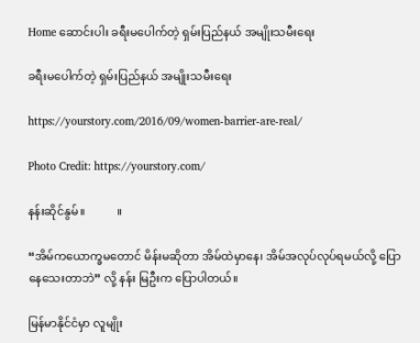Home ဆောင်းပါး ခရီးမပေါက်တဲ့ ရှမ်းပြည်နယ် အမျိုးသမီးရေး

ခရီးမပေါက်တဲ့ ရှမ်းပြည်နယ် အမျိုးသမီးရေး

https://yourstory.com/2016/09/women-barrier-are-real/

Photo Credit: https://yourstory.com/

နန်းဆိုင်နွမ်။           ။

“အိမ်ကယောက္ခမတောင် မိန်းမဆိုတာ အိမ်ထဲမှာနေ၊ အိမ်အလုပ်လုပ်ရမယ်လို့ ပြောနေသေးတာဘဲ” လို့ နန်း မြဦးက ပြောပါတယ်။

မြန်မာနိုင်ငံမှာ လူမျိုး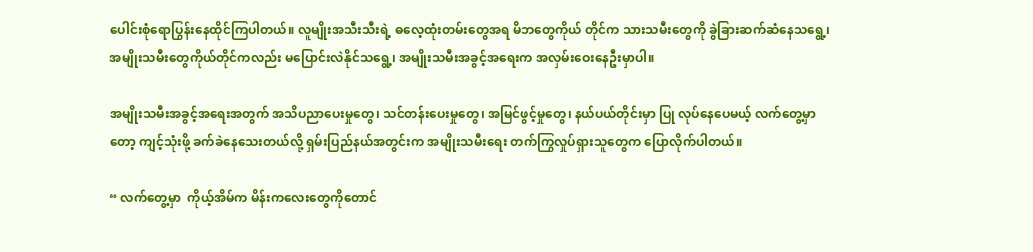ပေါင်းစုံရောပြွန်းနေထိုင်ကြပါတယ်။ လူမျိုးအသီးသီးရဲ့ ဓလေ့ထုံးတမ်းတွေအရ မိဘတွေကိုယ် တိုင်က သားသမီးတွေကို ခွဲခြားဆက်ဆံနေသရွေ့၊ အမျိုးသမီးတွေကိုယ်တိုင်ကလည်း မပြောင်းလဲနိုင်သရွေ့၊ အမျိုးသမီးအခွင့်အရေးက အလှမ်းဝေးနေဦးမှာပါ။

အမျိုးသမီးအခွင့်အရေးအတွက် အသိပညာပေးမှုတွေ၊ သင်တန်းပေးမှုတွေ၊ အမြင်ဖွင့်မှုတွေ၊ နယ်ပယ်တိုင်းမှာ ပြု လုပ်နေပေမယ့် လက်တွေ့မှာတော့ ကျင့်သုံးဖို့ ခက်ခဲနေသေးတယ်လို့ ရှမ်းပြည်နယ်အတွင်းက အမျိုးသမီးရေး တက်ကြွလှုပ်ရှားသူတွေက ပြောလိုက်ပါတယ်။

“ လက်တွေ့မှာ  ကိုယ့်အိမ်က မိန်းကလေးတွေကိုတောင်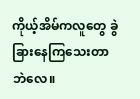ကိုယ့်အိမ်ကလူတွေ ခွဲခြားနေကြသေးတာဘဲလေ။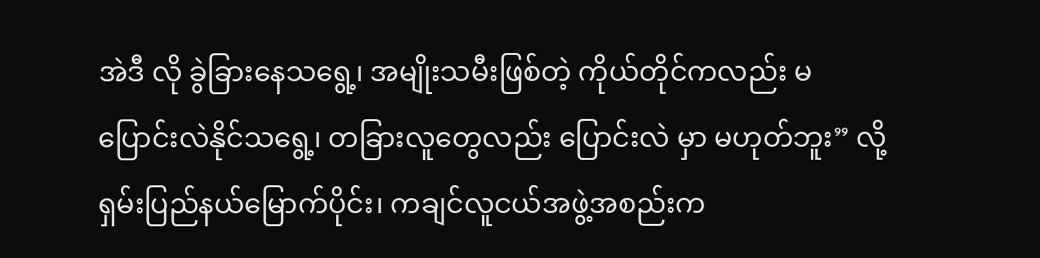အဲဒီ လို ခွဲခြားနေသရွေ့၊ အမျိုးသမီးဖြစ်တဲ့ ကိုယ်တိုင်ကလည်း မပြောင်းလဲနိုင်သရွေ့၊ တခြားလူတွေလည်း ပြောင်းလဲ မှာ မဟုတ်ဘူး” လို့ ရှမ်းပြည်နယ်မြောက်ပိုင်း၊ ကချင်လူငယ်အဖွဲ့အစည်းက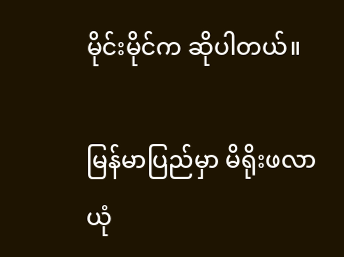မိုင်းမိုင်က ဆိုပါတယ်။

မြန်မာပြည်မှာ မိရိုးဖလာယုံ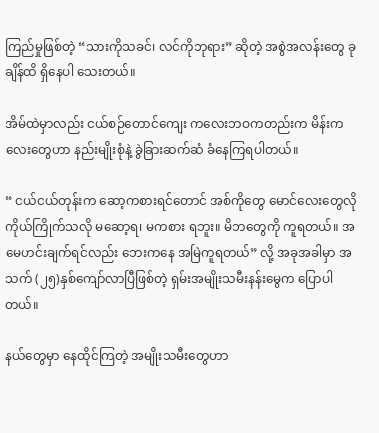ကြည်မှုဖြစ်တဲ့ “သားကိုသခင်၊ လင်ကိုဘုရား” ဆိုတဲ့ အစွဲအလန်းတွေ ခုချိန်ထိ ရှိနေပါ သေးတယ်။

အိမ်ထဲမှာလည်း ငယ်စဉ်တောင်ကျေး ကလေးဘဝကတည်းက မိန်းကလေးတွေဟာ နည်းမျိုးစုံနဲ့ ခွဲခြားဆက်ဆံ ခံနေကြရပါတယ်။

“ ငယ်ငယ်တုန်းက ဆော့ကစားရင်တောင် အစ်ကိုတွေ မောင်လေးတွေလို ကိုယ်ကြိုက်သလို မဆော့ရ၊ မကစား ရဘူး။ မိဘတွေကို ကူရတယ်။ အမေဟင်းချက်ရင်လည်း ဘေးကနေ အမြဲကူရတယ်” လို့ အခုအခါမှာ အသက် (၂၅)နှစ်ကျော်လာပြီဖြစ်တဲ့ ရှမ်းအမျိုးသမီးနန်းမွေက ပြောပါတယ်။

နယ်တွေမှာ နေထိုင်ကြတဲ့ အမျိုးသမီးတွေဟာ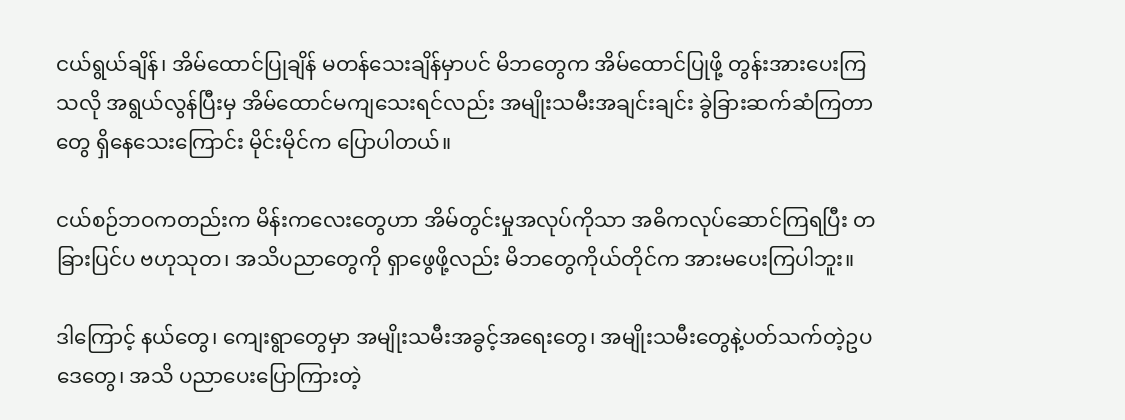ငယ်ရွယ်ချိန်၊ အိမ်ထောင်ပြုချိန် မတန်သေးချိန်မှာပင် မိဘတွေက အိမ်ထောင်ပြုဖို့ တွန်းအားပေးကြသလို အရွယ်လွန်ပြီးမှ အိမ်ထောင်မကျသေးရင်လည်း အမျိုးသမီးအချင်းချင်း ခွဲခြားဆက်ဆံကြတာတွေ ရှိနေသေးကြောင်း မိုင်းမိုင်က ပြောပါတယ်။

ငယ်စဉ်ဘဝကတည်းက မိန်းကလေးတွေဟာ အိမ်တွင်းမှုအလုပ်ကိုသာ အဓိကလုပ်ဆောင်ကြရပြီး တခြားပြင်ပ ဗဟုသုတ၊ အသိပညာတွေကို ရှာဖွေဖို့လည်း မိဘတွေကိုယ်တိုင်က အားမပေးကြပါဘူး။

ဒါကြောင့် နယ်တွေ၊ ကျေးရွာတွေမှာ အမျိုးသမီးအခွင့်အရေးတွေ၊ အမျိုးသမီးတွေနဲ့ပတ်သက်တဲ့ဥပဒေတွေ၊ အသိ ပညာပေးပြောကြားတဲ့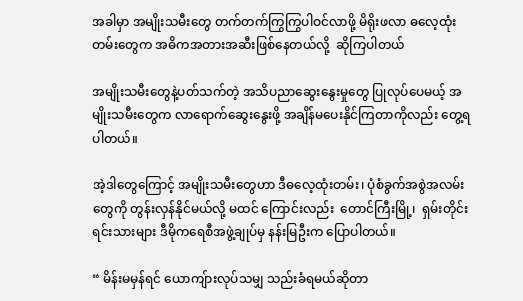အခါမှာ အမျိုးသမီးတွေ တက်တက်ကြွကြွပါဝင်လာဖို့ မိရိုးဖလာ ဓလေ့ထုံးတမ်းတွေက အဓိကအတားအဆီးဖြစ်နေတယ်လို့  ဆိုကြပါတယ်

အမျိုးသမီးတွေနဲ့ပတ်သက်တဲ့ အသိပညာဆွေးနွေးမှုတွေ ပြုလုပ်ပေမယ့် အမျိုးသမီးတွေက လာရောက်ဆွေးနွေးဖို့ အချိန်မပေးနိုင်ကြတာကိုလည်း တွေ့ရပါတယ်။

အဲ့ဒါတွေကြောင့် အမျိုးသမီးတွေဟာ ဒီဓလေ့ထုံးတမ်း၊ ပုံစံခွက်အစွဲအလမ်းတွေကို တွန်းလှန်နိုင်မယ်လို့ မထင် ကြောင်းလည်း  တောင်ကြီးမြို့၊  ရှမ်းတိုင်းရင်းသားများ ဒီမိုကရေစီအဖွဲ့ချုပ်မှ နန်းမြဦးက ပြောပါတယ်။

“ မိန်းမမှန်ရင် ယောကျ်ားလုပ်သမျှ သည်းခံရမယ်ဆိုတာ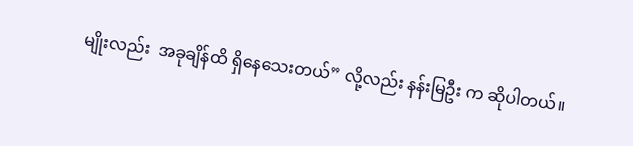မျိုးလည်း  အခုချိန်ထိ ရှိနေသေးတယ်” လို့လည်း နန်းမြဦး က ဆိုပါတယ်။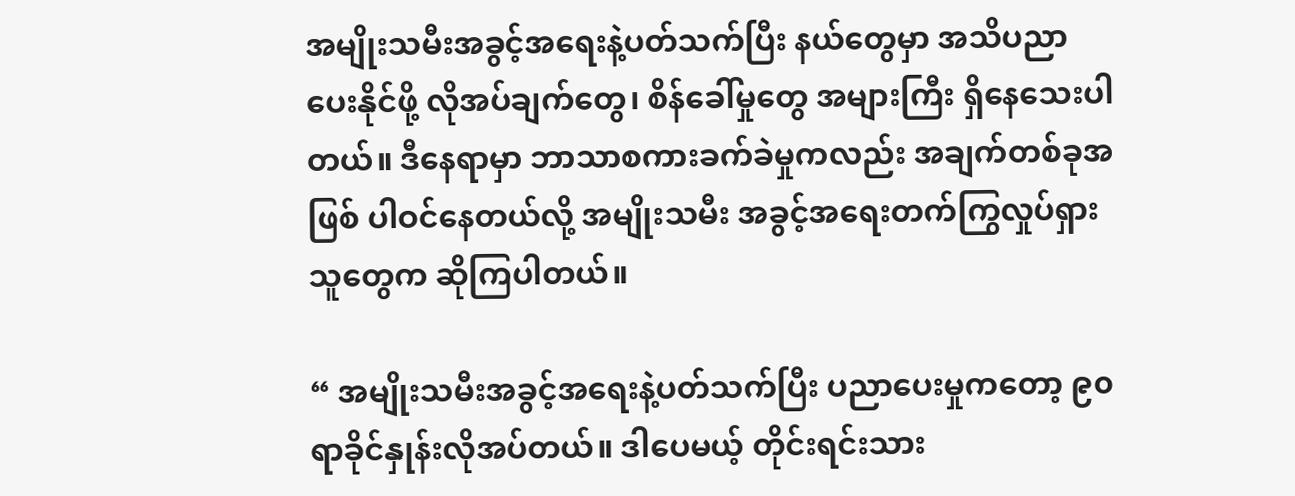အမျိုးသမီးအခွင့်အရေးနဲ့ပတ်သက်ပြီး နယ်တွေမှာ အသိပညာပေးနိုင်ဖို့ လိုအပ်ချက်တွေ၊ စိန်ခေါ်မှုတွေ အများကြီး ရှိနေသေးပါတယ်။ ဒီနေရာမှာ ဘာသာစကားခက်ခဲမှုကလည်း အချက်တစ်ခုအဖြစ် ပါဝင်နေတယ်လို့ အမျိုးသမီး အခွင့်အရေးတက်ကြွလှုပ်ရှားသူတွေက ဆိုကြပါတယ်။

“ အမျိုးသမီးအခွင့်အရေးနဲ့ပတ်သက်ပြီး ပညာပေးမှုကတော့ ၉၀ ရာခိုင်နှုန်းလိုအပ်တယ်။ ဒါပေမယ့် တိုင်းရင်းသား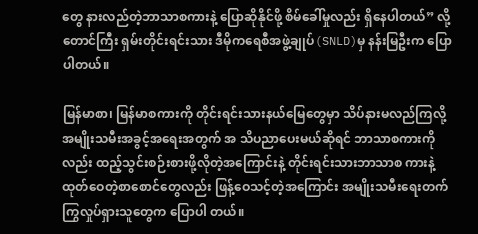တွေ နားလည်တဲ့ဘာသာစကားနဲ့ ပြောဆိုနိုင်ဖို့ စိမ်ခေါ်မှုလည်း ရှိနေပါတယ်” လို့ တောင်ကြီး ရှမ်းတိုင်းရင်းသား ဒီမိုကရေစီအဖွဲ့ချုပ်(SNLD)မှ နန်းမြဦးက ပြောပါတယ်။

မြန်မာစာ၊ မြန်မာစကားကို တိုင်းရင်းသားနယ်မြေတွေမှာ သိပ်နားမလည်ကြလို့ အမျိုးသမီးအခွင့်အရေးအတွက် အ သိပညာပေးမယ်ဆိုရင် ဘာသာစကားကိုလည်း ထည့်သွင်းစဉ်းစားဖို့လိုတဲ့အကြောင်းနဲ့ တိုင်းရင်းသားဘာသာစ ကားနဲ့ ထုတ်ဝေတဲ့စာစောင်တွေလည်း ဖြန့်ဝေသင့်တဲ့အကြောင်း အမျိုးသမီးရေးတက်ကြွလှုပ်ရှားသူတွေက ပြောပါ တယ်။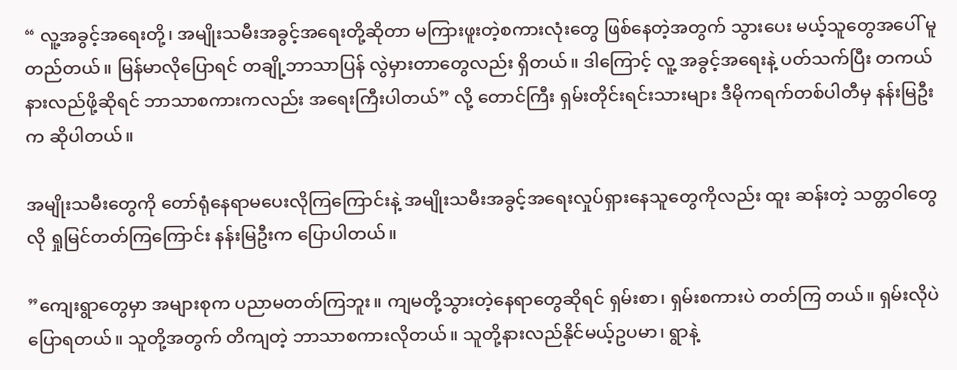“ လူ့အခွင့်အရေးတို့၊ အမျိုးသမီးအခွင့်အရေးတို့ဆိုတာ မကြားဖူးတဲ့စကားလုံးတွေ ဖြစ်နေတဲ့အတွက် သွားပေး မယ့်သူတွေအပေါ် မူတည်တယ်။ မြန်မာလိုပြောရင် တချို့ဘာသာပြန် လွဲမှားတာတွေလည်း ရှိတယ်။ ဒါကြောင့် လူ့ အခွင့်အရေးနဲ့ ပတ်သက်ပြီး တကယ်နားလည်ဖို့ဆိုရင် ဘာသာစကားကလည်း အရေးကြီးပါတယ်” လို့ တောင်ကြီး ရှမ်းတိုင်းရင်းသားများ ဒီမိုကရက်တစ်ပါတီမှ နန်းမြဦးက ဆိုပါတယ်။

အမျိုးသမီးတွေကို တော်ရုံနေရာမပေးလိုကြကြောင်းနဲ့ အမျိုးသမီးအခွင့်အရေးလှုပ်ရှားနေသူတွေကိုလည်း ထူး ဆန်းတဲ့ သတ္တဝါတွေလို ရှုမြင်တတ်ကြကြောင်း နန်းမြဦးက ပြောပါတယ်။

”ကျေးရွာတွေမှာ အများစုက ပညာမတတ်ကြဘူး။ ကျမတို့သွားတဲ့နေရာတွေဆိုရင် ရှမ်းစာ၊ ရှမ်းစကားပဲ တတ်ကြ တယ်။ ရှမ်းလိုပဲ ပြောရတယ်။ သူတို့အတွက် တိကျတဲ့ ဘာသာစကားလိုတယ်။ သူတို့နားလည်နိုင်မယ့်ဥပမာ၊ ရွာနဲ့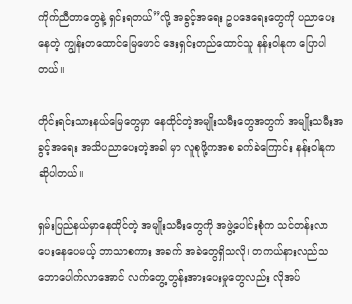ကိုက်ညီတာတွေနဲ့ ရှင်းရတယ်”လို့ အခွင့်အရေး ဥပဒေရေးတွေကို ပညာပေးနေတဲ့ ကျွန်းတထောင်မြေဖောင် ဒေးရှင်းတည်ထောင်သူ နန်းဝါနုက ပြောပါတယ်။

တိုင်းရင်းသားနယ်မြေတွေမှာ နေထိုင်တဲ့အမျိုးသမီးတွေအတွက် အမျိုးသမီးအခွင့်အရေး အသိပညာပေးတဲ့အခါ မှာ လူစုဖို့ကအစ ခက်ခဲကြောင်း နန်းဝါနုက ဆိုပါတယ်။

ရှမ်းပြည်နယ်မှာနေထိုင်တဲ့ အမျိုးသမီးတွေကို အဖွဲ့ပေါင်းစုံက သင်တန်းလာပေးနေပေမယ့် ဘာသာစကား အခက် အခဲတွေရှိသလို၊ တကယ်နားလည်သဘောပေါက်လာအောင် လက်တွေ့တွန်းအားပေးမှုတွေလည်း လိုအပ်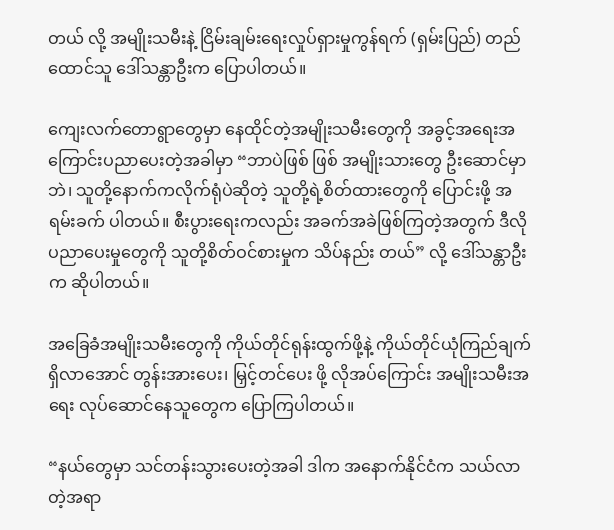တယ် လို့ အမျိုးသမီးနဲ့ ငြိမ်းချမ်းရေးလှုပ်ရှားမှုကွန်ရက် (ရှမ်းပြည်) တည်ထောင်သူ ဒေါ်သန္တာဦးက ပြောပါတယ်။

ကျေးလက်တောရွာတွေမှာ နေထိုင်တဲ့အမျိုးသမီးတွေကို အခွင့်အရေးအကြောင်းပညာပေးတဲ့အခါမှာ “ဘာပဲဖြစ် ဖြစ် အမျိုးသားတွေ ဦးဆောင်မှာဘဲ၊ သူတို့နောက်ကလိုက်ရုံပဲဆိုတဲ့ သူတို့ရဲ့စိတ်ထားတွေကို ပြောင်းဖို့ အရမ်းခက် ပါတယ်။ စီးပွားရေးကလည်း အခက်အခဲဖြစ်ကြတဲ့အတွက် ဒီလိုပညာပေးမှုတွေကို သူတို့စိတ်ဝင်စားမှုက သိပ်နည်း တယ်” လို့ ဒေါ်သန္တာဦးက ဆိုပါတယ်။

အခြေခံအမျိုးသမီးတွေကို ကိုယ်တိုင်ရုန်းထွက်ဖို့နဲ့ ကိုယ်တိုင်ယုံကြည်ချက်ရှိလာအောင် တွန်းအားပေး၊ မြှင့်တင်ပေး ဖို့ လိုအပ်ကြောင်း အမျိုးသမီးအရေး လုပ်ဆောင်နေသူတွေက ပြောကြပါတယ်။

“နယ်တွေမှာ သင်တန်းသွားပေးတဲ့အခါ ဒါက အနောက်နိုင်ငံက သယ်လာတဲ့အရာ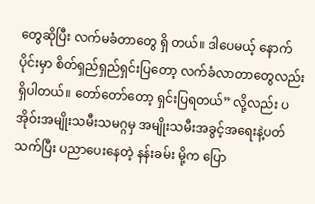တွေဆိုပြီး လက်မခံတာတွေ ရှိ တယ်။ ဒါပေမယ့် နောက်ပိုင်းမှာ စိတ်ရှည်ရှည်ရှင်းပြတော့ လက်ခံလာတာတွေလည်း ရှိပါတယ်။ တော်တော်တော့ ရှင်းပြရတယ်” လို့လည်း ပအိုဝ်းအမျိုးသမီးသမဂ္ဂမှ အမျိုးသမီးအခွင့်အရေးနဲ့ပတ်သက်ပြီး ပညာပေးနေတဲ့ နန်းခမ်း မို့က ပြော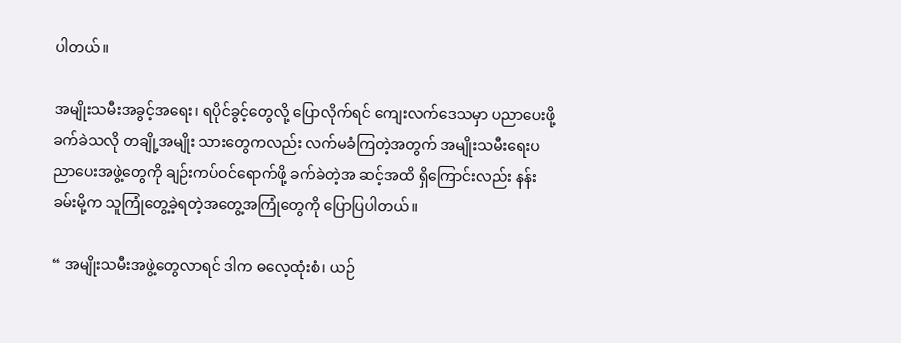ပါတယ်။

အမျိုးသမီးအခွင့်အရေး၊ ရပိုင်ခွင့်တွေလို့ ပြောလိုက်ရင် ကျေးလက်ဒေသမှာ ပညာပေးဖို့ ခက်ခဲသလို တချို့အမျိုး သားတွေကလည်း လက်မခံကြတဲ့အတွက် အမျိုးသမီးရေးပညာပေးအဖွဲ့တွေကို ချဉ်းကပ်ဝင်ရောက်ဖို့ ခက်ခဲတဲ့အ ဆင့်အထိ ရှိကြောင်းလည်း နန်းခမ်းမို့က သူကြုံတွေ့ခဲ့ရတဲ့အတွေ့အကြုံတွေကို ပြောပြပါတယ်။

“ အမျိုးသမီးအဖွဲ့တွေလာရင် ဒါက ဓလေ့ထုံးစံ၊ ယဉ်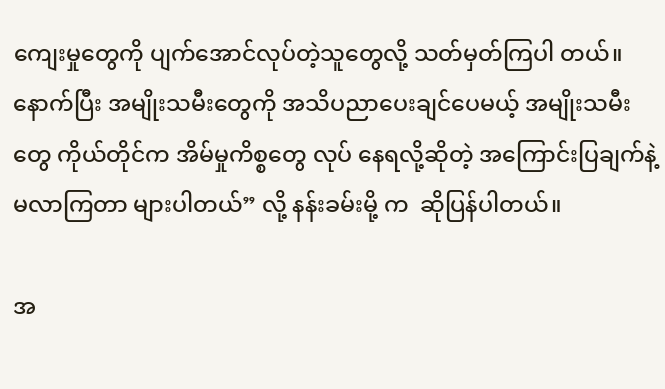ကျေးမှုတွေကို ပျက်အောင်လုပ်တဲ့သူတွေလို့ သတ်မှတ်ကြပါ တယ်။ နောက်ပြီး အမျိုးသမီးတွေကို အသိပညာပေးချင်ပေမယ့် အမျိုးသမီးတွေ ကိုယ်တိုင်က အိမ်မှုကိစ္စတွေ လုပ် နေရလို့ဆိုတဲ့ အကြောင်းပြချက်နဲ့ မလာကြတာ များပါတယ်” လို့ နန်းခမ်းမို့ က  ဆိုပြန်ပါတယ်။

အ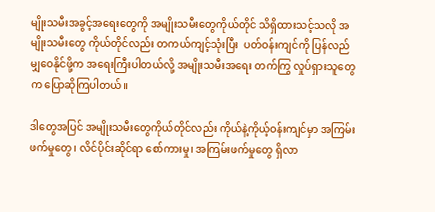မျိုးသမီးအခွင့်အရေးတွေကို အမျိုးသမီးတွေကိုယ်တိုင် သိရှိထားသင့်သလို အမျိုးသမီးတွေ ကိုယ်တိုင်လည်း တကယ်ကျင့်သုံးပြီး  ပတ်ဝန်းကျင်ကို ပြန်လည်မျှဝေနိုင်ဖို့က အရေးကြီးပါတယ်လို့ အမျိုးသမီးအရေး တက်ကြွ လှုပ်ရှားသူတွေက ပြောဆိုကြပါတယ်။

ဒါတွေအပြင် အမျိုးသမီးတွေကိုယ်တိုင်လည်း ကိုယ်နဲ့ကိုယ့်ဝန်းကျင်မှာ အကြမ်းဖက်မှုတွေ၊ လိင်ပိုင်းဆိုင်ရာ စော်ကားမှု၊ အကြမ်းဖက်မှုတွေ ရှိလာ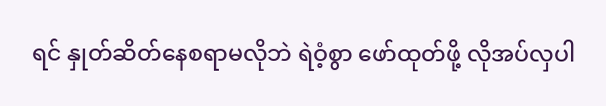ရင် နှုတ်ဆိတ်နေစရာမလိုဘဲ ရဲဝံ့စွာ ဖော်ထုတ်ဖို့ လိုအပ်လှပါ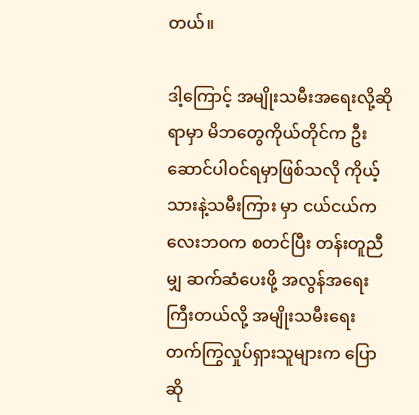တယ်။

ဒါ့ကြောင့် အမျိုးသမီးအရေးလို့ဆိုရာမှာ မိဘတွေကိုယ်တိုင်က ဦးဆောင်ပါဝင်ရမှာဖြစ်သလို ကိုယ့်သားနဲ့သမီးကြား မှာ ငယ်ငယ်ကလေးဘဝက စတင်ပြီး တန်းတူညီမျှ ဆက်ဆံပေးဖို့ အလွန်အရေးကြီးတယ်လို့ အမျိုးသမီးရေး တက်ကြွလှုပ်ရှားသူများက ပြောဆို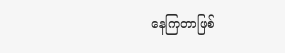နေကြတာဖြစ်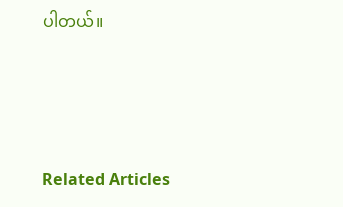ပါတယ်။





Related Articles